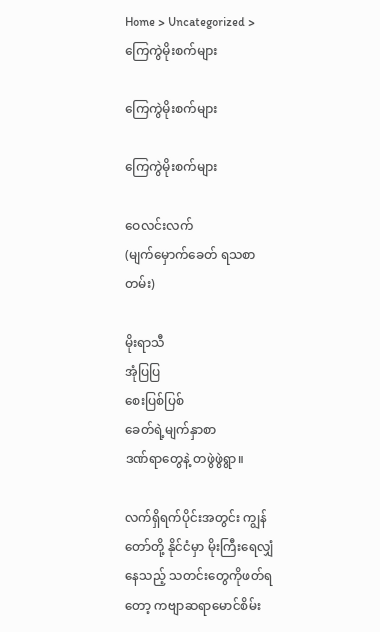Home > Uncategorized > ကြေကွဲမိုးစက်များ

ကြေကွဲမိုးစက်များ

ကြေကွဲမိုးစက်များ

ဝေလင်းလက်
(မျက်မှောက်ခေတ် ရသစာတမ်း)

မိုးရာသီ
အုံပြပြ
စေးပြစ်ပြစ်
ခေတ်ရဲ့မျက်နှာစာ
ဒဏ်ရာတွေနဲ့ တဖွဲဖွဲရွာ။

လက်ရှိရက်ပိုင်းအတွင်း ကျွန်တော်တို့ နိုင်ငံမှာ မိုးကြီးရေလျှံနေသည့် သတင်းတွေကိုဖတ်ရတော့ ကဗျာဆရာမောင်စိမ်း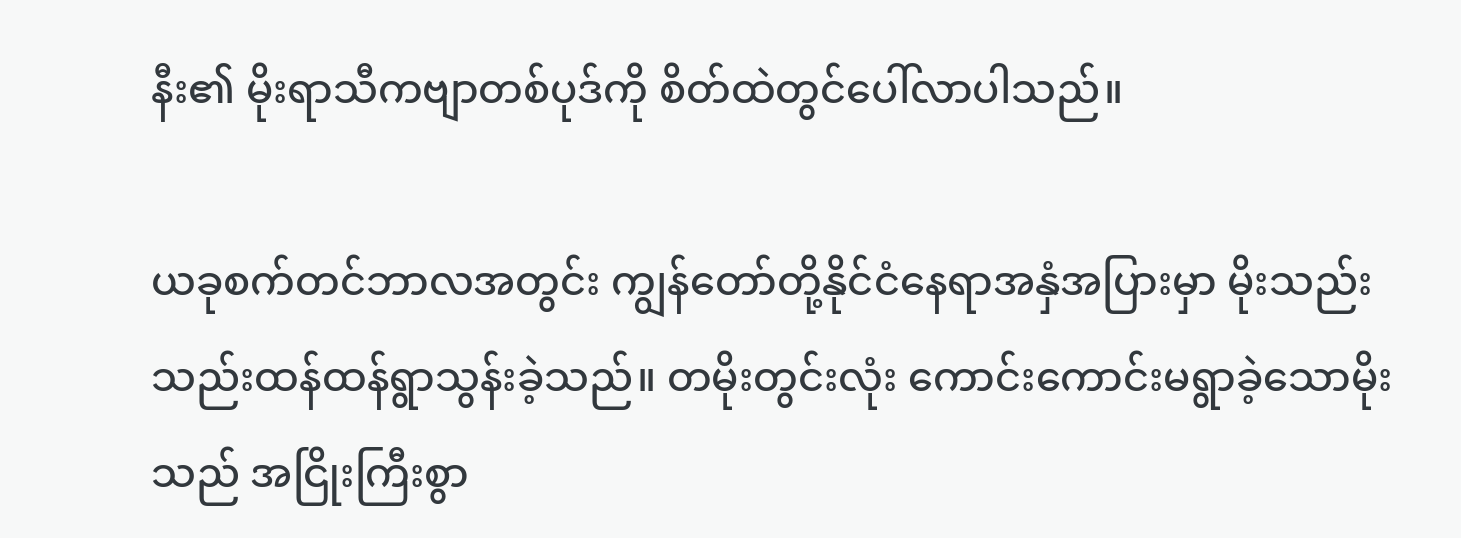နီး၏ မိုးရာသီကဗျာတစ်ပုဒ်ကို စိတ်ထဲတွင်ပေါ်လာပါသည်။

ယခုစက်တင်ဘာလအတွင်း ကျွန်တော်တို့နိုင်ငံနေရာအနှံအပြားမှာ မိုးသည်းသည်းထန်ထန်ရွာသွန်းခဲ့သည်။ တမိုးတွင်းလုံး ကောင်းကောင်းမရွာခဲ့သောမိုးသည် အငြိုးကြီးစွာ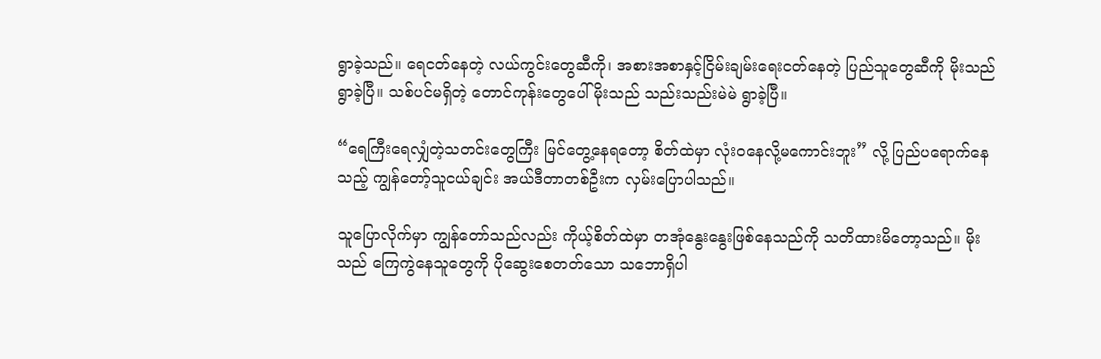ရွာခဲ့သည်။ ရေငတ်နေတဲ့ လယ်ကွင်းတွေဆီကို၊ အစားအစာနှင့်ငြိမ်းချမ်းရေးငတ်နေတဲ့ ပြည်သူတွေဆီကို မိုးသည် ရွာခဲ့ပြီ။ သစ်ပင်မရှိတဲ့ တောင်ကုန်းတွေပေါ် မိုးသည် သည်းသည်းမဲမဲ ရွာခဲ့ပြီ။

“ရေကြီးရေလျှံတဲ့သတင်းတွေကြီး မြင်တွေ့နေရတော့ စိတ်ထဲမှာ လုံးဝနေလို့မကောင်းဘူး” လို့ ပြည်ပရောက်နေသည့် ကျွန်တော့်သူငယ်ချင်း အယ်ဒီတာတစ်ဦးက လှမ်းပြောပါသည်။

သူပြောလိုက်မှာ ကျွန်တော်သည်လည်း ကိုယ့်စိတ်ထဲမှာ တအုံနွေးနွေးဖြစ်နေသည်ကို သတိထားမိတော့သည်။ မိုးသည် ကြေကွဲနေသူတွေကို ပိုဆွေးစေတတ်သော သဘောရှိပါ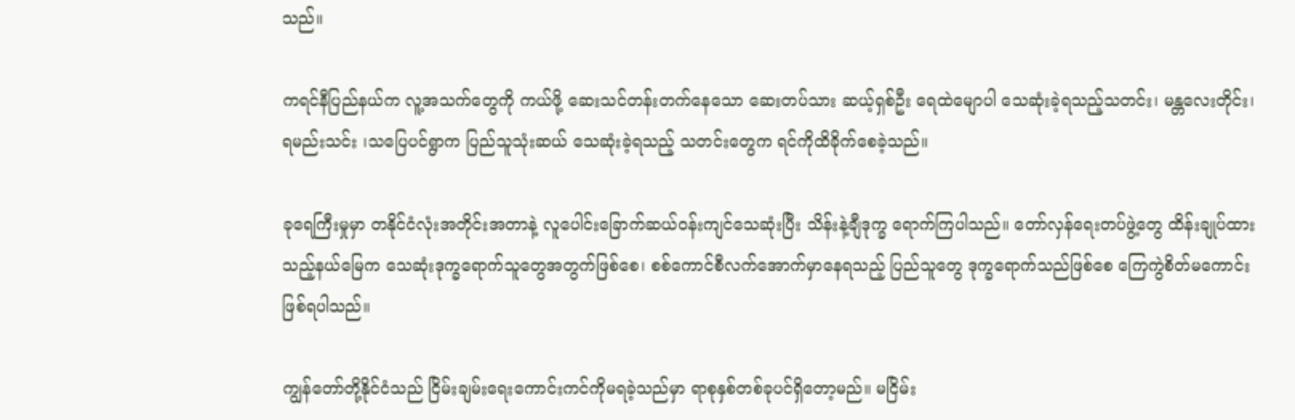သည်။

ကရင်နီပြည်နယ်က လူ့အသက်တွေကို ကယ်ဖို့ ဆေးသင်တန်းတက်နေသော ဆေးတပ်သား ဆယ့်ရှစ်ဦး ရေထဲမျောပါ သေဆုံးခဲ့ရသည့်သတင်း၊ မန္တလေးတိုင်း၊ ရမည်းသင်း ၊သပြေပင်ရွာက ပြည်သူသုံးဆယ် သေဆုံးခဲ့ရသည့် သတင်းတွေက ရင်ကိုထိခိုက်စေခဲ့သည်။

ခုရေကြီးမှုမှာ တနိုင်ငံလုံးအတိုင်းအတာနဲ့ လူပေါင်းခြောက်ဆယ်ဝန်းကျင်သေဆုံးပြီး သိန်းနဲ့ချီဒုက္ခ ရောက်ကြပါသည်။ တော်လှန်ရေးတပ်ဖွဲ့တွေ ထိန်းချုပ်ထားသည့်နယ်မြေက သေဆုံးဒုက္ခရောက်သူတွေအတွက်ဖြစ်စေ၊ စစ်ကောင်စီလက်အောက်မှာနေရသည့် ပြည်သူတွေ ဒုက္ခရောက်သည်ဖြစ်စေ ကြေကွဲစိတ်မကောင်းဖြစ်ရပါသည်။

ကျွန်တော်တို့နိုင်ငံသည် ငြိမ်းချမ်းရေးကောင်းကင်ကိုမရခဲ့သည်မှာ ရာစုနှစ်တစ်ခုပင်ရှိတော့မည်။ မငြိမ်း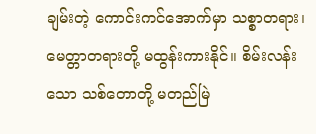ချမ်းတဲ့ ကောင်းကင်အောက်မှာ သစ္စာတရား၊ မေတ္တာတရားတို့ မထွန်းကားနိုင်။ စိမ်းလန်းသော သစ်တောတို့ မတည်မြဲ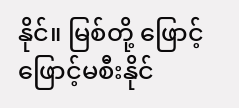နိုင်။ မြစ်တို့ ဖြောင့်ဖြောင့်မစီးနိုင်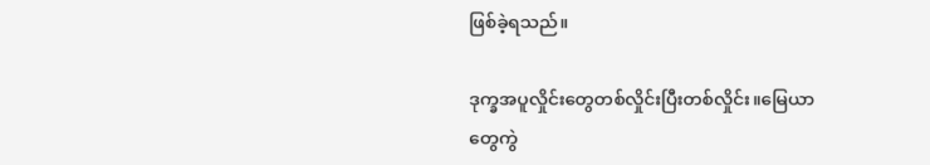ဖြစ်ခဲ့ရသည်။

ဒုက္ခအပူလှိုင်းတွေတစ်လှိုင်းပြီးတစ်လှိုင်း။မြေယာတွေကွဲ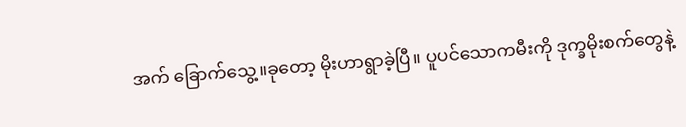အက် ခြောက်သွေ့။ခုတော့ မိုးဟာရွာခဲ့ပြီ။ ပူပင်သောကမီးကို ဒုက္ခမိုးစက်တွေနဲ့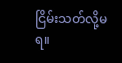ငြိမ်းသတ်လို့မရ။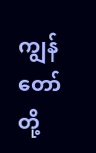ကျွန်တော်တို့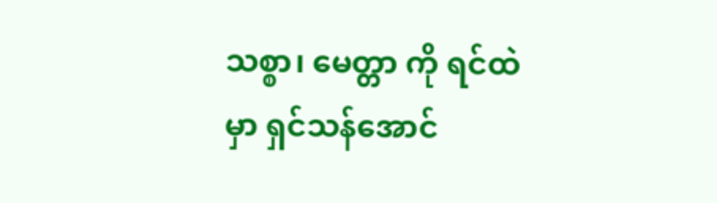သစ္စာ၊ မေတ္တာ ကို ရင်ထဲမှာ ရှင်သန်အောင်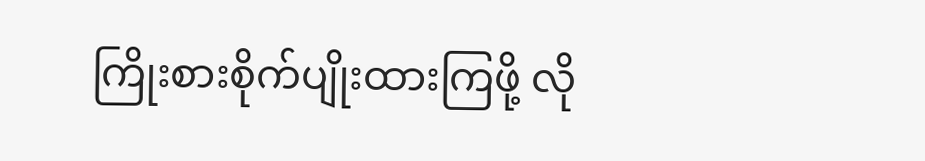ကြိုးစားစိုက်ပျိုးထားကြဖို့ လို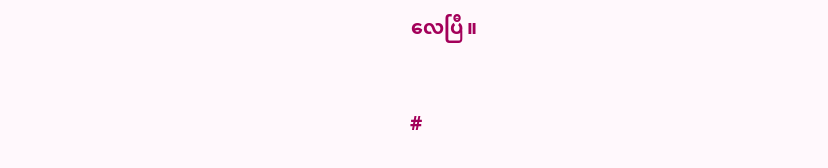လေပြီ။

#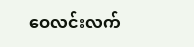ဝေလင်းလက်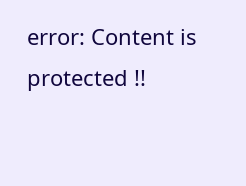error: Content is protected !!